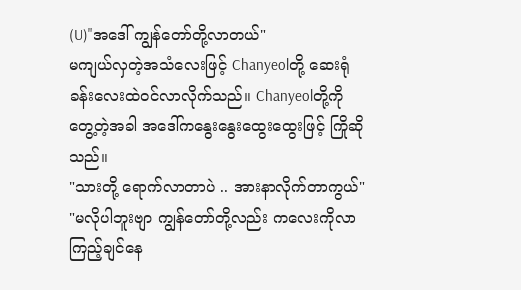(U)"အဒေါ် ကျွန်တော်တို့လာတယ်"
မကျယ်လှတဲ့အသံလေးဖြင့် Chanyeolတို့ ဆေးရုံခန်းလေးထဲ၀င်လာလိုက်သည်။ Chanyeolတို့ကို တွေ့တဲ့အခါ အဒေါ်ကနွေးနွေးထွေးထွေးဖြင့် ကြိုဆိုသည်။
"သားတို့ ရောက်လာတာပဲ .. အားနာလိုက်တာကွယ်"
"မလိုပါဘူးဗျာ ကျွန်တော်တို့လည်း ကလေးကိုလာကြည့်ချင်နေ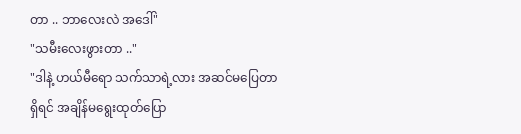တာ .. ဘာလေးလဲ အဒေါ်"
"သမီးလေးဖွားတာ .."
"ဒါနဲ့ ဟယ်မီရော သက်သာရဲ့လား အဆင်မပြေတာရှိရင် အချိန်မရွေးထုတ်ပြော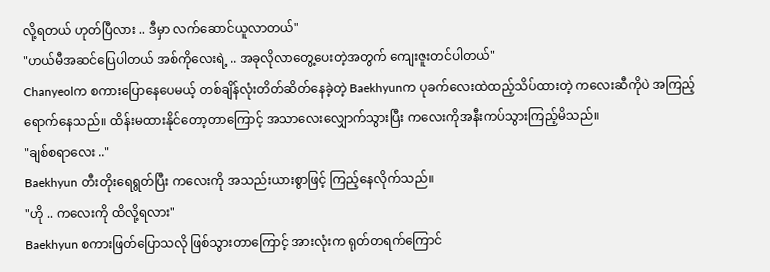လို့ရတယ် ဟုတ်ပြီလား .. ဒီမှာ လက်ဆောင်ယူလာတယ်"
"ဟယ်မီအဆင်ပြေပါတယ် အစ်ကိုလေးရဲ့ .. အခုလိုလာတွေ့ပေးတဲ့အတွက် ကျေးဇူးတင်ပါတယ်"
Chanyeolက စကားပြောနေပေမယ့် တစ်ချိန်လုံးတိတ်ဆိတ်နေခဲ့တဲ့ Baekhyunက ပုခက်လေးထဲထည့်သိပ်ထားတဲ့ ကလေးဆီကိုပဲ အကြည့်ရောက်နေသည်။ ထိန်းမထားနိုင်တော့တာကြောင့် အသာလေးလျှောက်သွားပြီး ကလေးကိုအနီးကပ်သွားကြည့်မိသည်။
"ချစ်စရာလေး .."
Baekhyun တီးတိုးရေရွတ်ပြီး ကလေးကို အသည်းယားစွာဖြင့် ကြည့်နေလိုက်သည်။
"ဟို .. ကလေးကို ထိလို့ရလား"
Baekhyun စကားဖြတ်ပြောသလို ဖြစ်သွားတာကြောင့် အားလုံးက ရုတ်တရက်ကြောင်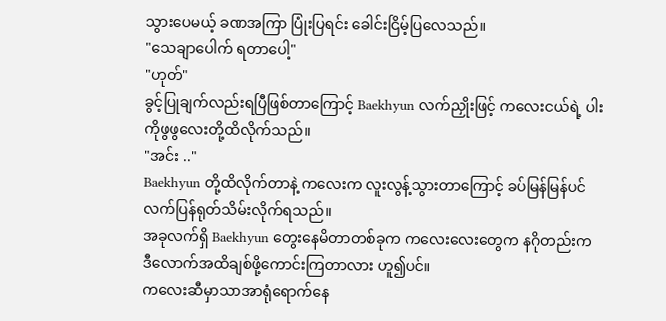သွားပေမယ့် ခဏအကြာ ပြုံးပြရင်း ခေါင်းငြိမ့်ပြလေသည်။
"သေချာပေါက် ရတာပေါ့"
"ဟုတ်"
ခွင့်ပြုချက်လည်းရပြီဖြစ်တာကြောင့် Baekhyun လက်ညှိုးဖြင့် ကလေးငယ်ရဲ့ ပါးကိုဖွဖွလေးတို့ထိလိုက်သည်။
"အင်း .."
Baekhyun တို့ထိလိုက်တာနဲ့ ကလေးက လူးလွန့်သွားတာကြောင့် ခပ်မြန်မြန်ပင် လက်ပြန်ရုတ်သိမ်းလိုက်ရသည်။
အခုလက်ရှိ Baekhyun တွေးနေမိတာတစ်ခုက ကလေးလေးတွေက နဂိုတည်းက ဒီလောက်အထိချစ်ဖို့ကောင်းကြတာလား ဟူ၍ပင်။
ကလေးဆီမှာသာအာရုံရောက်နေ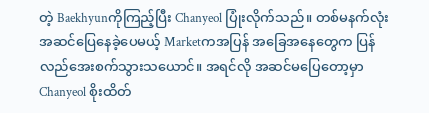တဲ့ Baekhyunကိုကြည့်ပြီး Chanyeol ပြုံးလိုက်သည်။ တစ်မနက်လုံး အဆင်ပြေနေခဲ့ပေမယ့် Marketကအပြန် အခြေအနေတွေက ပြန်လည်အေးစက်သွားသယောင်။ အရင်လို အဆင်မပြေတော့မှာ Chanyeol စိုးထိတ်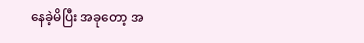နေခဲ့မိပြီး အခုတော့ အ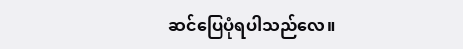ဆင်ပြေပုံရပါသည်လေ။